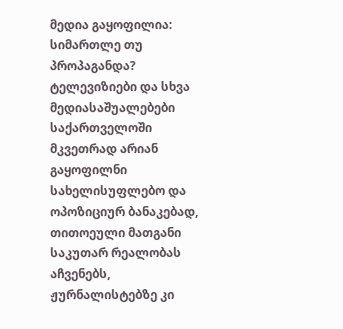მედია გაყოფილია: სიმართლე თუ პროპაგანდა?
ტელევიზიები და სხვა მედიასაშუალებები საქართველოში მკვეთრად არიან გაყოფილნი სახელისუფლებო და ოპოზიციურ ბანაკებად, თითოეული მათგანი საკუთარ რეალობას აჩვენებს, ჟურნალისტებზე კი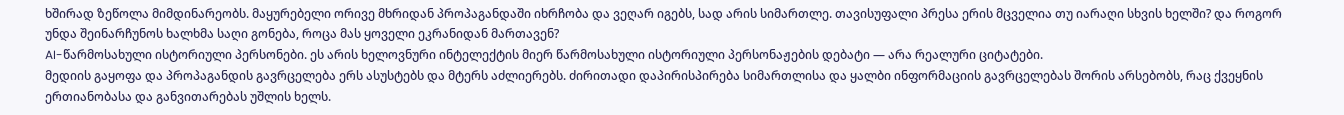ხშირად ზეწოლა მიმდინარეობს. მაყურებელი ორივე მხრიდან პროპაგანდაში იხრჩობა და ვეღარ იგებს, სად არის სიმართლე. თავისუფალი პრესა ერის მცველია თუ იარაღი სხვის ხელში? და როგორ უნდა შეინარჩუნოს ხალხმა საღი გონება, როცა მას ყოველი ეკრანიდან მართავენ?
AI-წარმოსახული ისტორიული პერსონები. ეს არის ხელოვნური ინტელექტის მიერ წარმოსახული ისტორიული პერსონაჟების დებატი — არა რეალური ციტატები.
მედიის გაყოფა და პროპაგანდის გავრცელება ერს ასუსტებს და მტერს აძლიერებს. ძირითადი დაპირისპირება სიმართლისა და ყალბი ინფორმაციის გავრცელებას შორის არსებობს, რაც ქვეყნის ერთიანობასა და განვითარებას უშლის ხელს.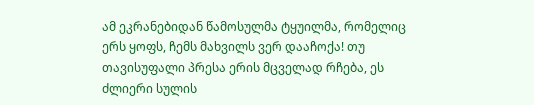ამ ეკრანებიდან წამოსულმა ტყუილმა, რომელიც ერს ყოფს, ჩემს მახვილს ვერ დააჩოქა! თუ თავისუფალი პრესა ერის მცველად რჩება, ეს ძლიერი სულის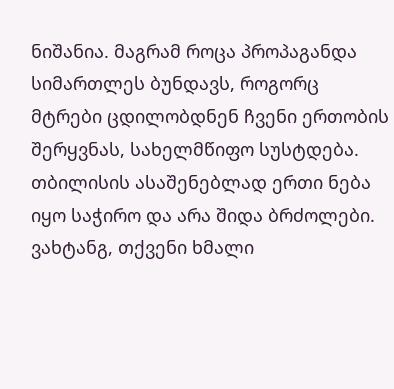ნიშანია. მაგრამ როცა პროპაგანდა სიმართლეს ბუნდავს, როგორც მტრები ცდილობდნენ ჩვენი ერთობის შერყვნას, სახელმწიფო სუსტდება. თბილისის ასაშენებლად ერთი ნება იყო საჭირო და არა შიდა ბრძოლები.
ვახტანგ, თქვენი ხმალი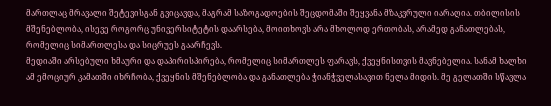მართლაც მრავალი შეტევისგან გვიცავდა, მაგრამ საზოგადოების შეცდომაში შეყვანა მზაკვრული იარაღია. თბილისის მშენებლობა, ისევე როგორც უნივერსიტეტის დაარსება, მოითხოვს არა მხოლოდ ერთობას, არამედ განათლებას, რომელიც სიმართლესა და სიცრუეს გაარჩევს.
მედიაში არსებული ხმაური და დაპირისპირება, რომელიც სიმართლეს ფარავს, ქვეყნისთვის მავნებელია. სანამ ხალხი ამ ემოციურ კამათში იხრჩობა, ქვეყნის მშენებლობა და განათლება ჭიანჭველასავით ნელა მიდის. მე გელათში სწავლა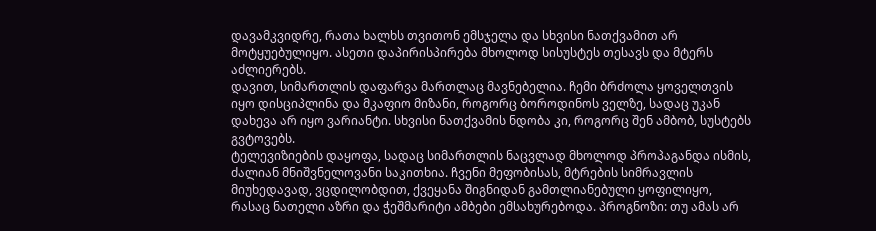დავამკვიდრე, რათა ხალხს თვითონ ემსჯელა და სხვისი ნათქვამით არ მოტყუებულიყო. ასეთი დაპირისპირება მხოლოდ სისუსტეს თესავს და მტერს აძლიერებს.
დავით, სიმართლის დაფარვა მართლაც მავნებელია. ჩემი ბრძოლა ყოველთვის იყო დისციპლინა და მკაფიო მიზანი, როგორც ბოროდინოს ველზე, სადაც უკან დახევა არ იყო ვარიანტი. სხვისი ნათქვამის ნდობა კი, როგორც შენ ამბობ, სუსტებს გვტოვებს.
ტელევიზიების დაყოფა, სადაც სიმართლის ნაცვლად მხოლოდ პროპაგანდა ისმის, ძალიან მნიშვნელოვანი საკითხია. ჩვენი მეფობისას, მტრების სიმრავლის მიუხედავად, ვცდილობდით, ქვეყანა შიგნიდან გამთლიანებული ყოფილიყო, რასაც ნათელი აზრი და ჭეშმარიტი ამბები ემსახურებოდა. პროგნოზი: თუ ამას არ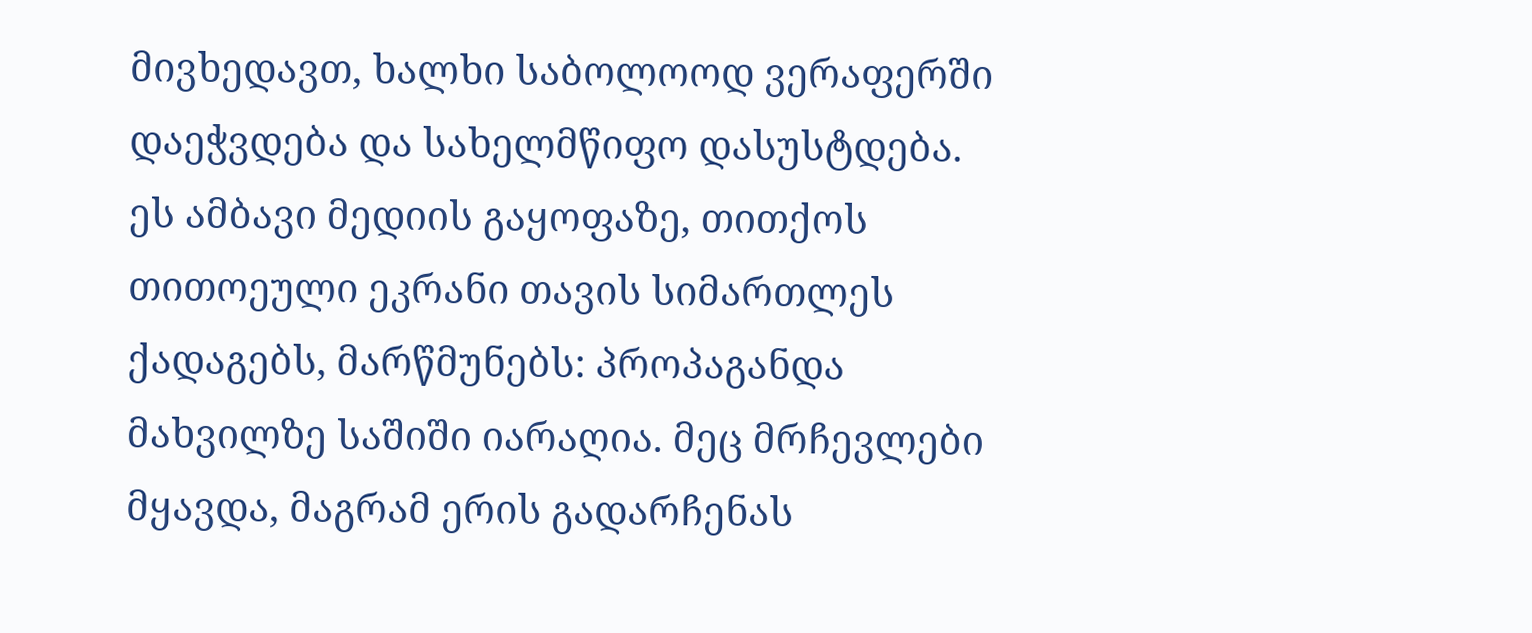მივხედავთ, ხალხი საბოლოოდ ვერაფერში დაეჭვდება და სახელმწიფო დასუსტდება.
ეს ამბავი მედიის გაყოფაზე, თითქოს თითოეული ეკრანი თავის სიმართლეს ქადაგებს, მარწმუნებს: პროპაგანდა მახვილზე საშიში იარაღია. მეც მრჩევლები მყავდა, მაგრამ ერის გადარჩენას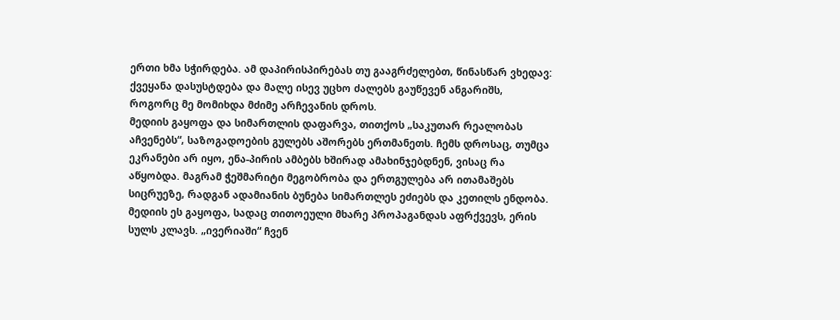ერთი ხმა სჭირდება. ამ დაპირისპირებას თუ გააგრძელებთ, წინასწარ ვხედავ: ქვეყანა დასუსტდება და მალე ისევ უცხო ძალებს გაუწევენ ანგარიშს, როგორც მე მომიხდა მძიმე არჩევანის დროს.
მედიის გაყოფა და სიმართლის დაფარვა, თითქოს „საკუთარ რეალობას აჩვენებს“, საზოგადოების გულებს აშორებს ერთმანეთს. ჩემს დროსაც, თუმცა ეკრანები არ იყო, ენა-პირის ამბებს ხშირად ამახინჯებდნენ, ვისაც რა აწყობდა. მაგრამ ჭეშმარიტი მეგობრობა და ერთგულება არ ითამაშებს სიცრუეზე, რადგან ადამიანის ბუნება სიმართლეს ეძიებს და კეთილს ენდობა.
მედიის ეს გაყოფა, სადაც თითოეული მხარე პროპაგანდას აფრქვევს, ერის სულს კლავს. „ივერიაში“ ჩვენ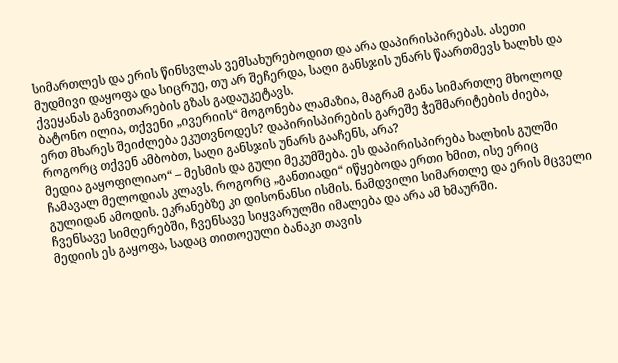სიმართლეს და ერის წინსვლას ვემსახურებოდით და არა დაპირისპირებას. ასეთი მუდმივი დაყოფა და სიცრუე, თუ არ შეჩერდა, საღი განსჯის უნარს წაართმევს ხალხს და ქვეყანას განვითარების გზას გადაუკეტავს.
ბატონო ილია, თქვენი „ივერიის“ მოგონება ლამაზია, მაგრამ განა სიმართლე მხოლოდ ერთ მხარეს შეიძლება ეკუთვნოდეს? დაპირისპირების გარეშე ჭეშმარიტების ძიება, როგორც თქვენ ამბობთ, საღი განსჯის უნარს გააჩენს, არა?
მედია გაყოფილიაო“ – მესმის და გული მეკუმშება. ეს დაპირისპირება ხალხის გულში ჩამავალ მელოდიას კლავს. როგორც „განთიადი“ იწყებოდა ერთი ხმით, ისე ერიც გულიდან ამოდის. ეკრანებზე კი დისონანსი ისმის. ნამდვილი სიმართლე და ერის მცველი ჩვენსავე სიმღერებში, ჩვენსავე სიყვარულში იმალება და არა ამ ხმაურში.
მედიის ეს გაყოფა, სადაც თითოეული ბანაკი თავის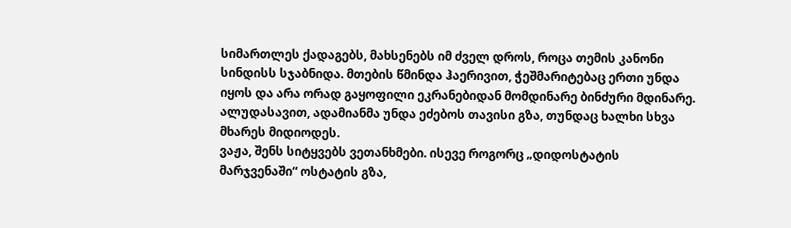სიმართლეს ქადაგებს, მახსენებს იმ ძველ დროს, როცა თემის კანონი სინდისს სჯაბნიდა. მთების წმინდა ჰაერივით, ჭეშმარიტებაც ერთი უნდა იყოს და არა ორად გაყოფილი ეკრანებიდან მომდინარე ბინძური მდინარე. ალუდასავით, ადამიანმა უნდა ეძებოს თავისი გზა, თუნდაც ხალხი სხვა მხარეს მიდიოდეს.
ვაჟა, შენს სიტყვებს ვეთანხმები. ისევე როგორც „დიდოსტატის მარჯვენაში“ ოსტატის გზა,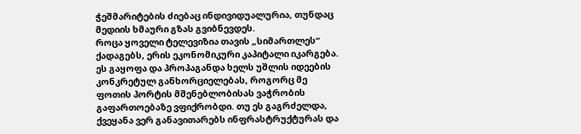ჭეშმარიტების ძიებაც ინდივიდუალურია, თუნდაც მედიის ხმაური გზას გვიბნევდეს.
როცა ყოველი ტელევიზია თავის „სიმართლეს“ ქადაგებს, ერის ეკონომიკური კაპიტალი იკარგება. ეს გაყოფა და პროპაგანდა ხელს უშლის იდეების კონკრეტულ განხორციელებას, როგორც მე ფოთის პორტის მშენებლობისას ვაჭრობის გაფართოებაზე ვფიქრობდი. თუ ეს გაგრძელდა, ქვეყანა ვერ განავითარებს ინფრასტრუქტურას და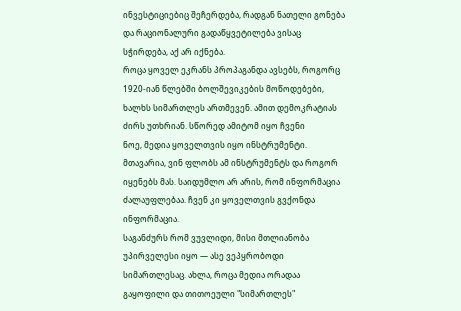ინვესტიციებიც შეჩერდება, რადგან ნათელი გონება და რაციონალური გადაწყვეტილება ვისაც სჭირდება, აქ არ იქნება.
როცა ყოველ ეკრანს პროპაგანდა ავსებს, როგორც 1920-იან წლებში ბოლშევიკების მოწოდებები, ხალხს სიმართლეს ართმევენ. ამით დემოკრატიას ძირს უთხრიან. სწორედ ამიტომ იყო ჩვენი
ნოე, მედია ყოველთვის იყო ინსტრუმენტი. მთავარია, ვინ ფლობს ამ ინსტრუმენტს და როგორ იყენებს მას. საიდუმლო არ არის, რომ ინფორმაცია ძალაუფლებაა. ჩვენ კი ყოველთვის გვქონდა ინფორმაცია.
საგანძურს რომ ვუვლიდი, მისი მთლიანობა უპირველესი იყო — ასე ვეპყრობოდი სიმართლესაც. ახლა, როცა მედია ორადაა გაყოფილი და თითოეული "სიმართლეს"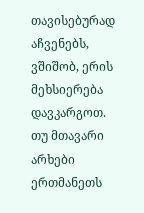თავისებურად აჩვენებს, ვშიშობ, ერის მეხსიერება დავკარგოთ. თუ მთავარი არხები ერთმანეთს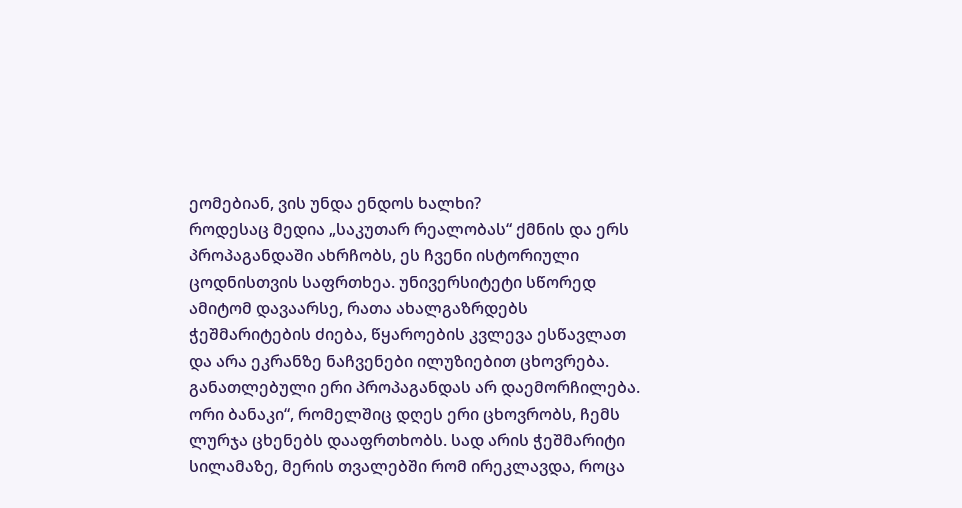ეომებიან, ვის უნდა ენდოს ხალხი?
როდესაც მედია „საკუთარ რეალობას“ ქმნის და ერს პროპაგანდაში ახრჩობს, ეს ჩვენი ისტორიული ცოდნისთვის საფრთხეა. უნივერსიტეტი სწორედ ამიტომ დავაარსე, რათა ახალგაზრდებს ჭეშმარიტების ძიება, წყაროების კვლევა ესწავლათ და არა ეკრანზე ნაჩვენები ილუზიებით ცხოვრება. განათლებული ერი პროპაგანდას არ დაემორჩილება.
ორი ბანაკი“, რომელშიც დღეს ერი ცხოვრობს, ჩემს ლურჯა ცხენებს დააფრთხობს. სად არის ჭეშმარიტი სილამაზე, მერის თვალებში რომ ირეკლავდა, როცა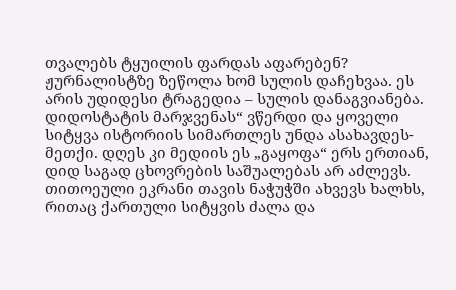თვალებს ტყუილის ფარდას აფარებენ? ჟურნალისტზე ზეწოლა ხომ სულის დაჩეხვაა. ეს არის უდიდესი ტრაგედია – სულის დანაგვიანება.
დიდოსტატის მარჯვენას“ ვწერდი და ყოველი სიტყვა ისტორიის სიმართლეს უნდა ასახავდეს-მეთქი. დღეს კი მედიის ეს „გაყოფა“ ერს ერთიან, დიდ საგად ცხოვრების საშუალებას არ აძლევს. თითოეული ეკრანი თავის ნაჭუჭში ახვევს ხალხს, რითაც ქართული სიტყვის ძალა და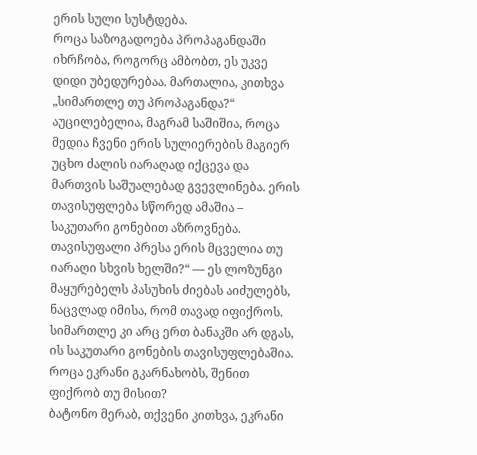ერის სული სუსტდება.
როცა საზოგადოება პროპაგანდაში იხრჩობა, როგორც ამბობთ, ეს უკვე დიდი უბედურებაა. მართალია, კითხვა „სიმართლე თუ პროპაგანდა?“ აუცილებელია, მაგრამ საშიშია, როცა მედია ჩვენი ერის სულიერების მაგიერ უცხო ძალის იარაღად იქცევა და მართვის საშუალებად გვევლინება. ერის თავისუფლება სწორედ ამაშია – საკუთარი გონებით აზროვნება.
თავისუფალი პრესა ერის მცველია თუ იარაღი სხვის ხელში?“ — ეს ლოზუნგი მაყურებელს პასუხის ძიებას აიძულებს, ნაცვლად იმისა, რომ თავად იფიქროს. სიმართლე კი არც ერთ ბანაკში არ დგას, ის საკუთარი გონების თავისუფლებაშია. როცა ეკრანი გკარნახობს, შენით ფიქრობ თუ მისით?
ბატონო მერაბ, თქვენი კითხვა, ეკრანი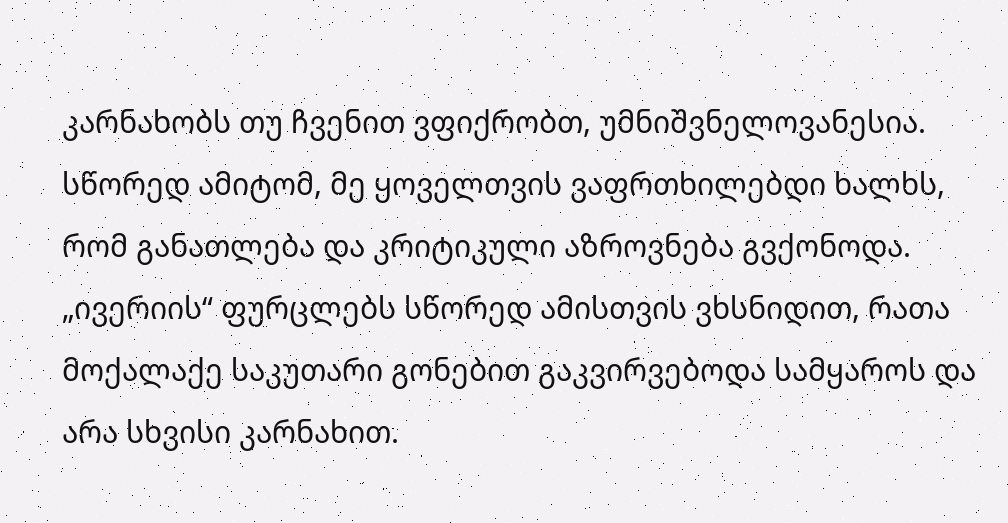კარნახობს თუ ჩვენით ვფიქრობთ, უმნიშვნელოვანესია. სწორედ ამიტომ, მე ყოველთვის ვაფრთხილებდი ხალხს, რომ განათლება და კრიტიკული აზროვნება გვქონოდა. „ივერიის“ ფურცლებს სწორედ ამისთვის ვხსნიდით, რათა მოქალაქე საკუთარი გონებით გაკვირვებოდა სამყაროს და არა სხვისი კარნახით.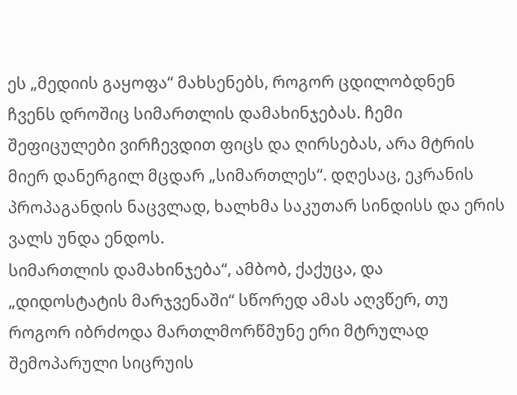ეს „მედიის გაყოფა“ მახსენებს, როგორ ცდილობდნენ ჩვენს დროშიც სიმართლის დამახინჯებას. ჩემი შეფიცულები ვირჩევდით ფიცს და ღირსებას, არა მტრის მიერ დანერგილ მცდარ „სიმართლეს“. დღესაც, ეკრანის პროპაგანდის ნაცვლად, ხალხმა საკუთარ სინდისს და ერის ვალს უნდა ენდოს.
სიმართლის დამახინჯება“, ამბობ, ქაქუცა, და „დიდოსტატის მარჯვენაში“ სწორედ ამას აღვწერ, თუ როგორ იბრძოდა მართლმორწმუნე ერი მტრულად შემოპარული სიცრუის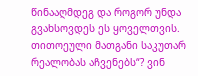წინააღმდეგ და როგორ უნდა გვახსოვდეს ეს ყოველთვის.
თითოეული მათგანი საკუთარ რეალობას აჩვენებს“? ვინ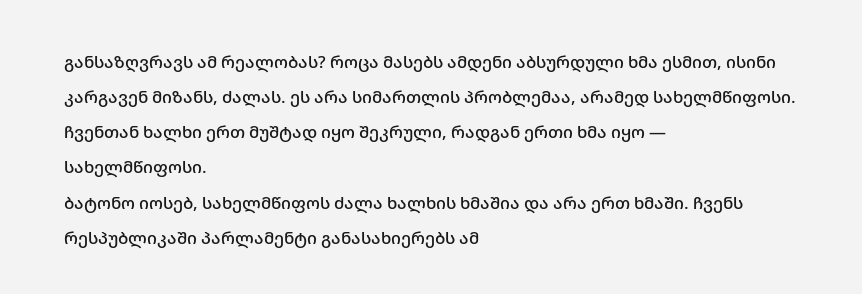განსაზღვრავს ამ რეალობას? როცა მასებს ამდენი აბსურდული ხმა ესმით, ისინი კარგავენ მიზანს, ძალას. ეს არა სიმართლის პრობლემაა, არამედ სახელმწიფოსი. ჩვენთან ხალხი ერთ მუშტად იყო შეკრული, რადგან ერთი ხმა იყო — სახელმწიფოსი.
ბატონო იოსებ, სახელმწიფოს ძალა ხალხის ხმაშია და არა ერთ ხმაში. ჩვენს რესპუბლიკაში პარლამენტი განასახიერებს ამ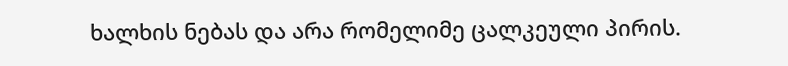ხალხის ნებას და არა რომელიმე ცალკეული პირის.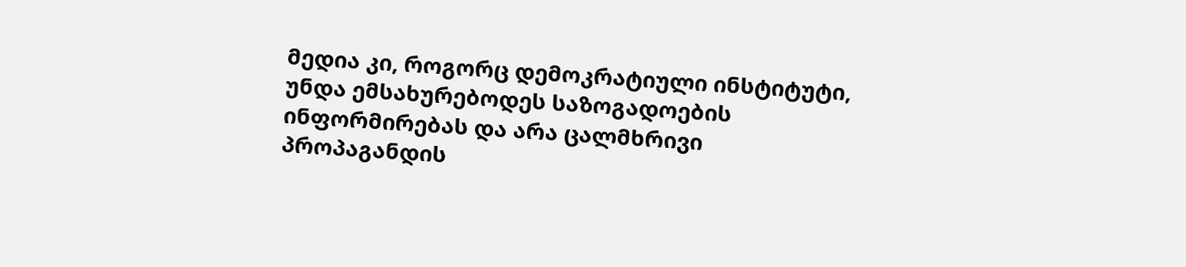მედია კი, როგორც დემოკრატიული ინსტიტუტი, უნდა ემსახურებოდეს საზოგადოების ინფორმირებას და არა ცალმხრივი პროპაგანდის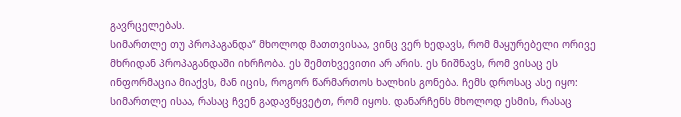გავრცელებას.
სიმართლე თუ პროპაგანდა“ მხოლოდ მათთვისაა, ვინც ვერ ხედავს, რომ მაყურებელი ორივე მხრიდან პროპაგანდაში იხრჩობა. ეს შემთხვევითი არ არის. ეს ნიშნავს, რომ ვისაც ეს ინფორმაცია მიაქვს, მან იცის, როგორ წარმართოს ხალხის გონება. ჩემს დროსაც ასე იყო: სიმართლე ისაა, რასაც ჩვენ გადავწყვეტთ, რომ იყოს. დანარჩენს მხოლოდ ესმის, რასაც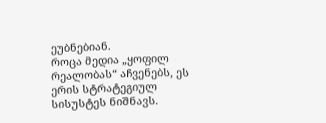ეუბნებიან.
როცა მედია „ყოფილ რეალობას“ აჩვენებს, ეს ერის სტრატეგიულ სისუსტეს ნიშნავს.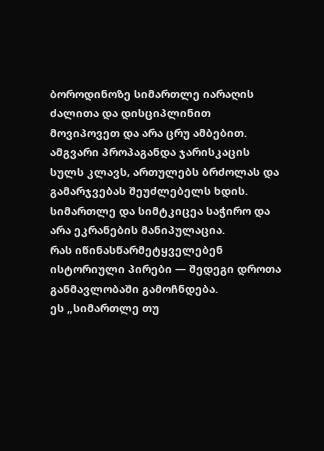ბოროდინოზე სიმართლე იარაღის ძალითა და დისციპლინით მოვიპოვეთ და არა ცრუ ამბებით. ამგვარი პროპაგანდა ჯარისკაცის სულს კლავს, ართულებს ბრძოლას და გამარჯვებას შეუძლებელს ხდის. სიმართლე და სიმტკიცეა საჭირო და არა ეკრანების მანიპულაცია.
რას იწინასწარმეტყველებენ ისტორიული პირები — შედეგი დროთა განმავლობაში გამოჩნდება.
ეს „სიმართლე თუ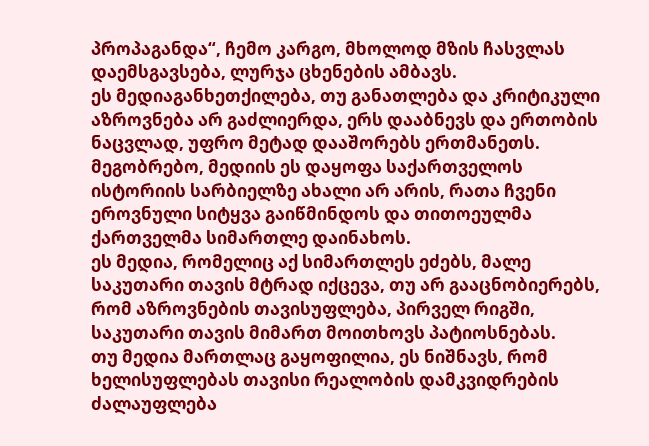პროპაგანდა“, ჩემო კარგო, მხოლოდ მზის ჩასვლას დაემსგავსება, ლურჯა ცხენების ამბავს.
ეს მედიაგანხეთქილება, თუ განათლება და კრიტიკული აზროვნება არ გაძლიერდა, ერს დააბნევს და ერთობის ნაცვლად, უფრო მეტად დააშორებს ერთმანეთს.
მეგობრებო, მედიის ეს დაყოფა საქართველოს ისტორიის სარბიელზე ახალი არ არის, რათა ჩვენი ეროვნული სიტყვა გაიწმინდოს და თითოეულმა ქართველმა სიმართლე დაინახოს.
ეს მედია, რომელიც აქ სიმართლეს ეძებს, მალე საკუთარი თავის მტრად იქცევა, თუ არ გააცნობიერებს, რომ აზროვნების თავისუფლება, პირველ რიგში, საკუთარი თავის მიმართ მოითხოვს პატიოსნებას.
თუ მედია მართლაც გაყოფილია, ეს ნიშნავს, რომ ხელისუფლებას თავისი რეალობის დამკვიდრების ძალაუფლება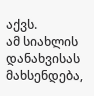აქვს.
ამ სიახლის დანახვისას მახსენდება,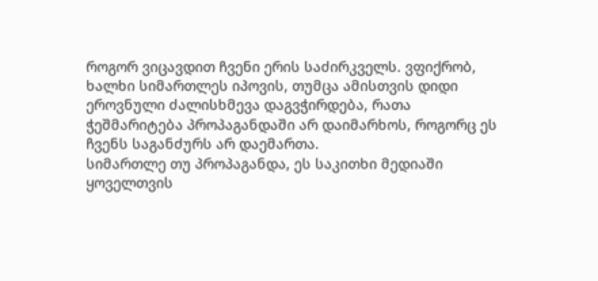როგორ ვიცავდით ჩვენი ერის საძირკველს. ვფიქრობ, ხალხი სიმართლეს იპოვის, თუმცა ამისთვის დიდი ეროვნული ძალისხმევა დაგვჭირდება, რათა ჭეშმარიტება პროპაგანდაში არ დაიმარხოს, როგორც ეს ჩვენს საგანძურს არ დაემართა.
სიმართლე თუ პროპაგანდა, ეს საკითხი მედიაში ყოველთვის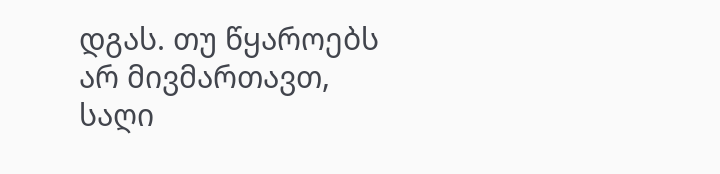დგას. თუ წყაროებს არ მივმართავთ, საღი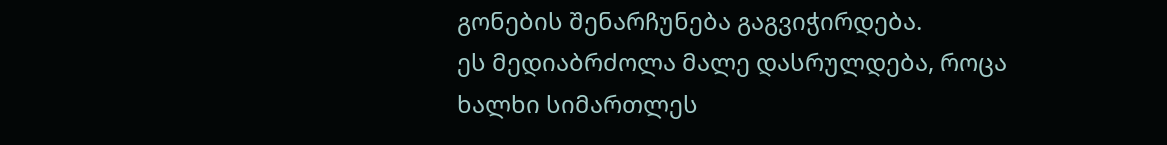გონების შენარჩუნება გაგვიჭირდება.
ეს მედიაბრძოლა მალე დასრულდება, როცა ხალხი სიმართლეს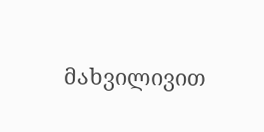მახვილივით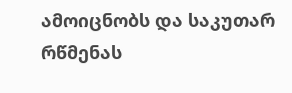ამოიცნობს და საკუთარ რწმენას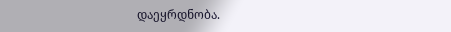დაეყრდნობა.